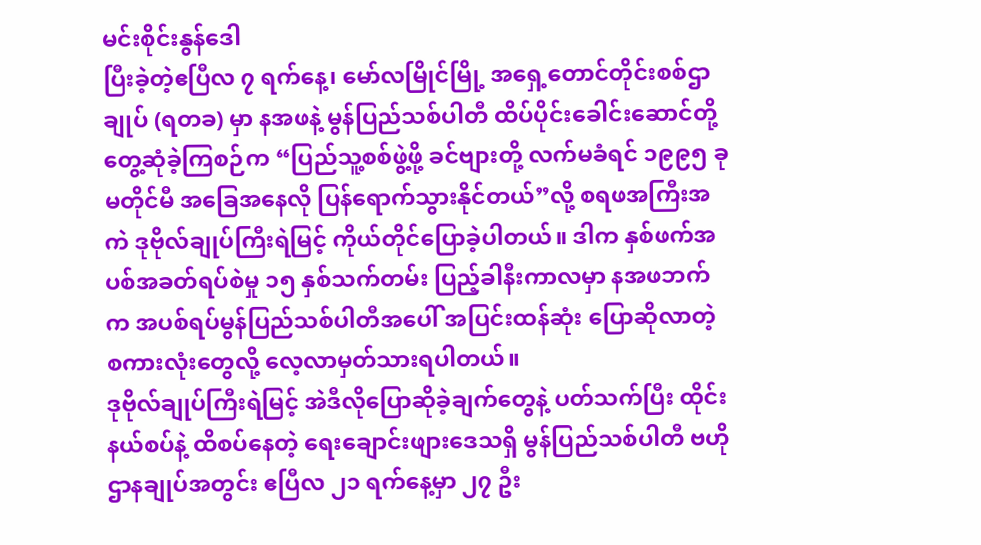မင်းစိုင်းနွန်ဒေါ
ပြီးခဲ့တဲ့ဧပြီလ ၇ ရက်နေ့၊ မော်လမြိုင်မြို့ အရှေ့တောင်တိုင်းစစ်ဌာချုပ် (ရတခ) မှာ နအဖနဲ့ မွန်ပြည်သစ်ပါတီ ထိပ်ပိုင်းခေါင်းဆောင်တို့ တွေ့ဆုံခဲ့ကြစဉ်က “ပြည်သူ့စစ်ဖွဲ့ဖို့ ခင်ဗျားတို့ လက်မခံရင် ၁၉၉၅ ခု မတိုင်မီ အခြေအနေလို ပြန်ရောက်သွားနိုင်တယ်”လို့ စရဖအကြီးအကဲ ဒုဗိုလ်ချုပ်ကြီးရဲမြင့် ကိုယ်တိုင်ပြောခဲ့ပါတယ်။ ဒါက နှစ်ဖက်အပစ်အခတ်ရပ်စဲမှု ၁၅ နှစ်သက်တမ်း ပြည့်ခါနီးကာလမှာ နအဖဘက်က အပစ်ရပ်မွန်ပြည်သစ်ပါတီအပေါ် အပြင်းထန်ဆုံး ပြောဆိုလာတဲ့ စကားလုံးတွေလို့ လေ့လာမှတ်သားရပါတယ်။
ဒုဗိုလ်ချုပ်ကြီးရဲမြင့် အဲဒီလိုပြောဆိုခဲ့ချက်တွေနဲ့ ပတ်သက်ပြီး ထိုင်းနယ်စပ်နဲ့ ထိစပ်နေတဲ့ ရေးချောင်းဖျားဒေသရှိ မွန်ပြည်သစ်ပါတီ ဗဟိုဌာနချုပ်အတွင်း ဧပြီလ ၂၁ ရက်နေ့မှာ ၂၇ ဦး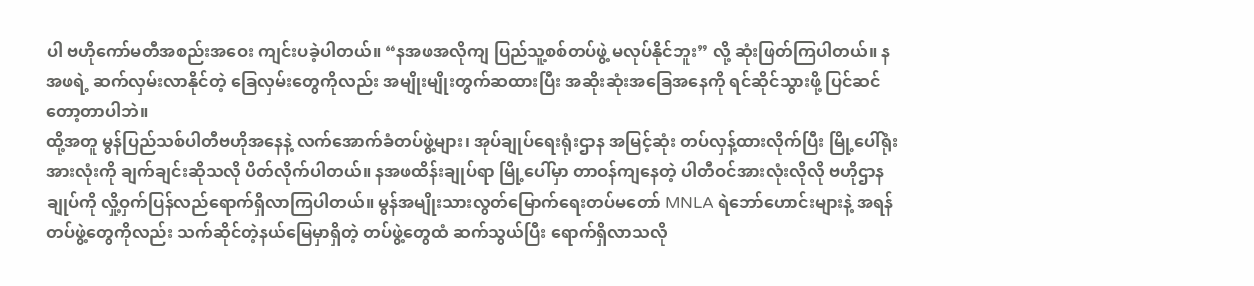ပါ ဗဟိုကော်မတီအစည်းအဝေး ကျင်းပခဲ့ပါတယ်။ “နအဖအလိုကျ ပြည်သူ့စစ်တပ်ဖွဲ့ မလုပ်နိုင်ဘူး” လို့ ဆုံးဖြတ်ကြပါတယ်။ နအဖရဲ့ ဆက်လှမ်းလာနိုင်တဲ့ ခြေလှမ်းတွေကိုလည်း အမျိုးမျိုးတွက်ဆထားပြီး အဆိုးဆုံးအခြေအနေကို ရင်ဆိုင်သွားဖို့ ပြင်ဆင်တော့တာပါဘဲ။
ထို့အတူ မွန်ပြည်သစ်ပါတီဗဟိုအနေနဲ့ လက်အောက်ခံတပ်ဖွဲ့များ၊ အုပ်ချုပ်ရေးရုံးဌာန အမြင့်ဆုံး တပ်လှန့်ထားလိုက်ပြီး မြို့ပေါ်ရုံးအားလုံးကို ချက်ချင်းဆိုသလို ပိတ်လိုက်ပါတယ်။ နအဖထိန်းချုပ်ရာ မြို့ပေါ်မှာ တာဝန်ကျနေတဲ့ ပါတီဝင်အားလုံးလိုလို ဗဟိုဌာနချုပ်ကို လှို့ဝှက်ပြန်လည်ရောက်ရှိလာကြပါတယ်။ မွန်အမျိုးသားလွတ်မြောက်ရေးတပ်မတော် MNLA ရဲဘော်ဟောင်းများနဲ့ အရန်တပ်ဖွဲ့တွေကိုလည်း သက်ဆိုင်တဲ့နယ်မြေမှာရှိတဲ့ တပ်ဖွဲ့တွေထံ ဆက်သွယ်ပြီး ရောက်ရှိလာသလို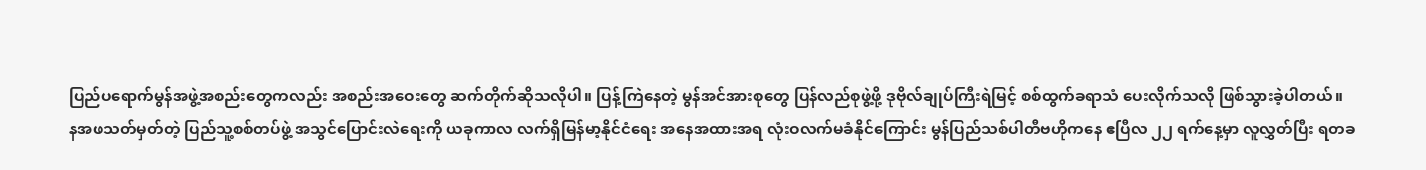ပြည်ပရောက်မွန်အဖွဲ့အစည်းတွေကလည်း အစည်းအဝေးတွေ ဆက်တိုက်ဆိုသလိုပါ။ ပြန့်ကြဲနေတဲ့ မွန်အင်အားစုတွေ ပြန်လည်စုဖွဲ့ဖို့ ဒုဗိုလ်ချုပ်ကြီးရဲမြင့် စစ်ထွက်ခရာသံ ပေးလိုက်သလို ဖြစ်သွားခဲ့ပါတယ်။
နအဖသတ်မှတ်တဲ့ ပြည်သူ့စစ်တပ်ဖွဲ့ အသွင်ပြောင်းလဲရေးကို ယခုကာလ လက်ရှိမြန်မာ့နိုင်ငံရေး အနေအထားအရ လုံးဝလက်မခံနိုင်ကြောင်း မွန်ပြည်သစ်ပါတီဗဟိုကနေ ဧပြီလ ၂၂ ရက်နေ့မှာ လူလွှတ်ပြီး ရတခ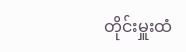တိုင်းမှူးထံ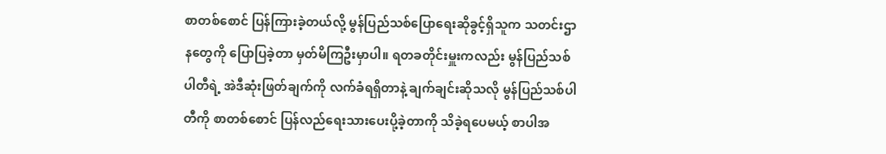စာတစ်စောင် ပြန်ကြားခဲ့တယ်လို့ မွန်ပြည်သစ်ပြောရေးဆိုခွင့်ရှိသူက သတင်းဌာနတွေကို ပြောပြခဲ့တာ မှတ်မိကြဦးမှာပါ။ ရတခတိုင်းမှူးကလည်း မွန်ပြည်သစ်ပါတီရဲ့ အဲဒီဆုံးဖြတ်ချက်ကို လက်ခံရရှိတာနဲ့ ချက်ချင်းဆိုသလို မွန်ပြည်သစ်ပါတီကို စာတစ်စောင် ပြန်လည်ရေးသားပေးပို့ခဲ့တာကို သိခဲ့ရပေမယ့် စာပါအ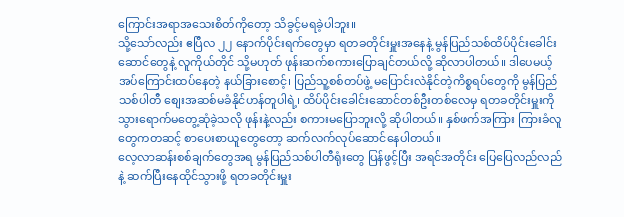ကြောင်းအရာအသေးစိတ်ကိုတော့ သိခွင့်မရခဲ့ပါဘူး။
သို့သော်လည်း ဧပြီလ ၂၂ နောက်ပိုင်းရက်တွေမှာ ရတခတိုင်းမှူးအနေနဲ့ မွန်ပြည်သစ်ထိပ်ပိုင်းခေါင်းဆောင်တွေနဲ့ လူကိုယ်တိုင် သို့မဟုတ် ဖုန်းဆက်စကားပြောချင်တယ်လို့ ဆိုလာပါတယ်။ ဒါပေမယ့် အပ်ကြောင်းထပ်နေတဲ့ နယ်ခြားစောင့်၊ ပြည်သူ့စစ်တပ်ဖွဲ့ မပြောင်းလဲနိုင်တဲ့ကိစ္စရပ်တွေကို မွန်ပြည်သစ်ပါတီ စျေးအဆစ်မခံနိုင်ဟန်တူပါရဲ့၊ ထိပ်ပိုင်းခေါင်းဆောင်တစ်ဦးတစ်လေမှ ရတခတိုင်းမှူးကို သွားရောက်မတွေ့ဆုံခဲ့သလို ဖုန်းနဲ့လည်း စကားမပြောဘူးလို့ ဆိုပါတယ်။ နှစ်ဖက်အကြား ကြားခံလူတွေကတဆင့် စာပေးစာယူတွေတော့ ဆက်လက်လုပ်ဆောင်နေပါတယ်။
လေ့လာဆန်းစစ်ချက်တွေအရ မွန်ပြည်သစ်ပါတီရုံးတွေ ပြန်ဖွင့်ပြီး အရင်အတိုင်း ပြေပြေလည်လည်နဲ့ ဆက်ပြီးနေထိုင်သွားဖို့ ရတခတိုင်းမှူး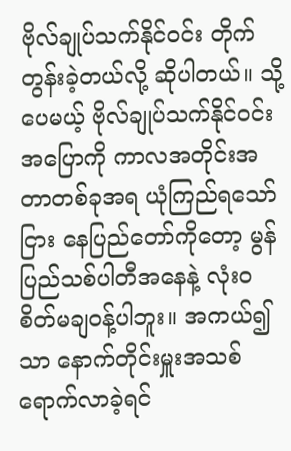ဗိုလ်ချုပ်သက်နိုင်ဝင်း တိုက်တွန်းခဲ့တယ်လို့ ဆိုပါတယ်။ သို့ပေမယ့် ဗိုလ်ချုပ်သက်နိုင်ဝင်း အပြောကို ကာလအတိုင်းအတာတစ်ခုအရ ယုံကြည်ရသော်ငြား နေပြည်တော်ကိုတော့ မွန်ပြည်သစ်ပါတီအနေနဲ့ လုံးဝစိတ်မချဝန့်ပါဘူး။ အကယ်၍သာ နောက်တိုင်းမှူးအသစ် ရောက်လာခဲ့ရင်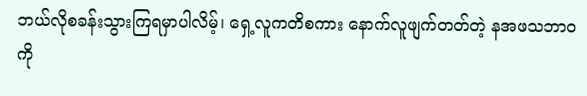ဘယ်လိုစခန်းသွားကြရမှာပါလိမ့်၊ ရှေ့လူကတိစကား နောက်လူဖျက်တတ်တဲ့ နအဖသဘာဝကို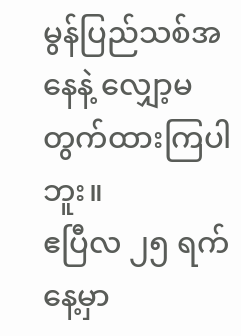မွန်ပြည်သစ်အနေနဲ့ လျှော့မတွက်ထားကြပါဘူး။
ဧပြီလ ၂၅ ရက်နေ့မှာ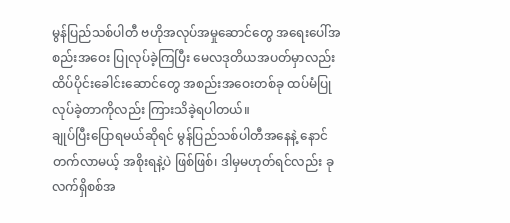မွန်ပြည်သစ်ပါတီ ဗဟိုအလုပ်အမှုဆောင်တွေ အရေးပေါ်အစည်းအဝေး ပြုလုပ်ခဲ့ကြပြီး မေလဒုတိယအပတ်မှာလည်း ထိပ်ပိုင်းခေါင်းဆောင်တွေ အစည်းအဝေးတစ်ခု ထပ်မံပြုလုပ်ခဲ့တာကိုလည်း ကြားသိခဲ့ရပါတယ်။
ချုပ်ပြီးပြောရမယ်ဆိုရင် မွန်ပြည်သစ်ပါတီအနေနဲ့ နောင်တက်လာမယ့် အစိုးရနဲ့ပဲ ဖြစ်ဖြစ်၊ ဒါမှမဟုတ်ရင်လည်း ခုလက်ရှိစစ်အ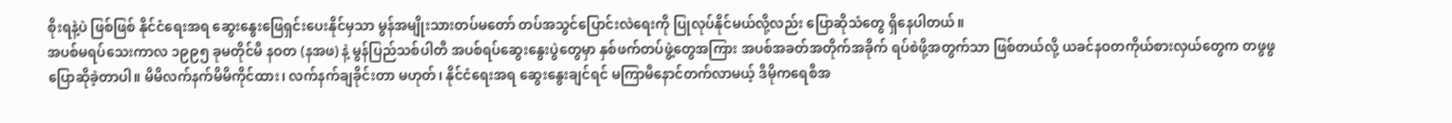စိုးရနဲ့ပဲ ဖြစ်ဖြစ် နိုင်ငံရေးအရ ဆွေးနွေးဖြေရှင်းပေးနိုင်မှသာ မွန်အမျိုးသားတပ်မတော် တပ်အသွင်ပြောင်းလဲရေးကို ပြုလုပ်နိုင်မယ်လို့လည်း ပြောဆိုသံတွေ ရှိနေပါတယ်။
အပစ်မရပ်သေးကာလ ၁၉၉၅ ခုမတိုင်မီ နဝတ (နအဖ) နဲ့ မွန်ပြည်သစ်ပါတီ အပစ်ရပ်ဆွေးနွေးပွဲတွေမှာ နှစ်ဖက်တပ်ဖွဲ့တွေအကြား အပစ်အခတ်အတိုက်အခိုက် ရပ်စဲဖို့အတွက်သာ ဖြစ်တယ်လို့ ယခင်နဝတကိုယ်စားလှယ်တွေက တဖွဖွပြောဆိုခဲ့တာပါ။ မိမိလက်နက်မိမိကိုင်ထား၊ လက်နက်ချခိုင်းတာ မဟုတ်၊ နိုင်ငံရေးအရ ဆွေးနွေးချင်ရင် မကြာမီနောင်တက်လာမယ့် ဒီမိုကရေစီအ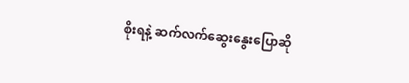စိုးရနဲ့ ဆက်လက်ဆွေးနွေးပြောဆို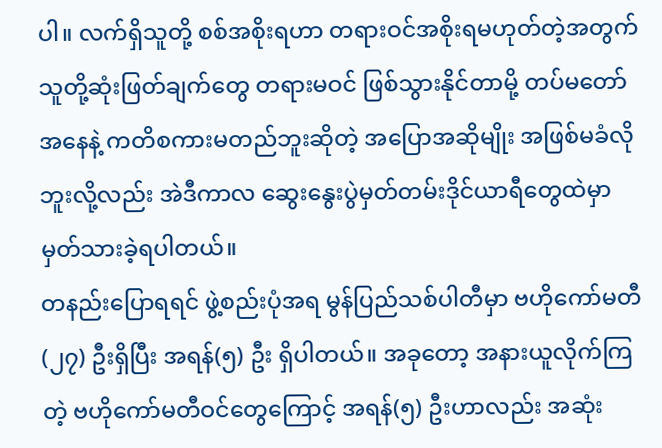ပါ။ လက်ရှိသူတို့ စစ်အစိုးရဟာ တရားဝင်အစိုးရမဟုတ်တဲ့အတွက် သူတို့ဆုံးဖြတ်ချက်တွေ တရားမဝင် ဖြစ်သွားနိုင်တာမို့ တပ်မတော်အနေနဲ့ ကတိစကားမတည်ဘူးဆိုတဲ့ အပြောအဆိုမျိုး အဖြစ်မခံလိုဘူးလို့လည်း အဲဒီကာလ ဆွေးနွေးပွဲမှတ်တမ်းဒိုင်ယာရီတွေထဲမှာ မှတ်သားခဲ့ရပါတယ်။
တနည်းပြောရရင် ဖွဲ့စည်းပုံအရ မွန်ပြည်သစ်ပါတီမှာ ဗဟိုကော်မတီ (၂၇) ဦးရှိပြီး အရန်(၅) ဦး ရှိပါတယ်။ အခုတော့ အနားယူလိုက်ကြတဲ့ ဗဟိုကော်မတီဝင်တွေကြောင့် အရန်(၅) ဦးဟာလည်း အဆုံး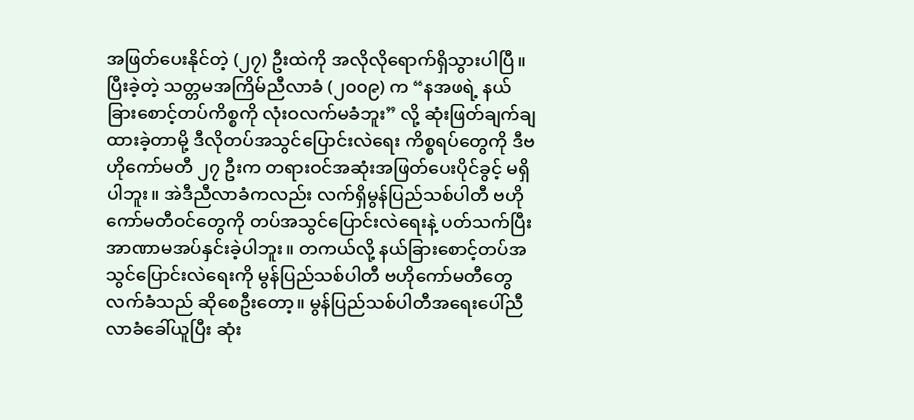အဖြတ်ပေးနိုင်တဲ့ (၂၇) ဦးထဲကို အလိုလိုရောက်ရှိသွားပါပြီ။ ပြီးခဲ့တဲ့ သတ္တမအကြိမ်ညီလာခံ (၂၀၀၉) က “နအဖရဲ့ နယ်ခြားစောင့်တပ်ကိစ္စကို လုံးဝလက်မခံဘူး” လို့ ဆုံးဖြတ်ချက်ချထားခဲ့တာမို့ ဒီလိုတပ်အသွင်ပြောင်းလဲရေး ကိစ္စရပ်တွေကို ဒီဗဟိုကော်မတီ ၂၇ ဦးက တရားဝင်အဆုံးအဖြတ်ပေးပိုင်ခွင့် မရှိပါဘူး။ အဲဒီညီလာခံကလည်း လက်ရှိမွန်ပြည်သစ်ပါတီ ဗဟိုကော်မတီဝင်တွေကို တပ်အသွင်ပြောင်းလဲရေးနဲ့ ပတ်သက်ပြီး အာဏာမအပ်နှင်းခဲ့ပါဘူး။ တကယ်လို့ နယ်ခြားစောင့်တပ်အသွင်ပြောင်းလဲရေးကို မွန်ပြည်သစ်ပါတီ ဗဟိုကော်မတီတွေလက်ခံသည် ဆိုစေဦးတော့။ မွန်ပြည်သစ်ပါတီအရေးပေါ်ညီလာခံခေါ်ယူပြီး ဆုံး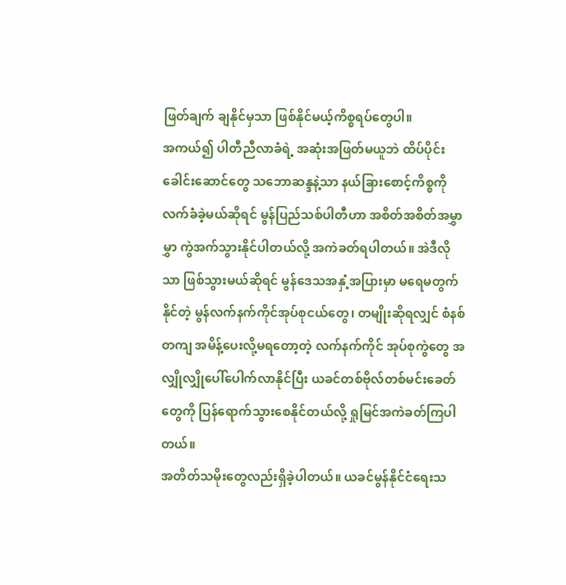ဖြတ်ချက် ချနိုင်မှသာ ဖြစ်နိုင်မယ့်ကိစ္စရပ်တွေပါ။
အကယ်၍ ပါတီညီလာခံရဲ့ အဆုံးအဖြတ်မယူဘဲ ထိပ်ပိုင်းခေါင်းဆောင်တွေ သဘောဆန္ဒနဲ့သာ နယ်ခြားစောင့်ကိစ္စကို လက်ခံခဲ့မယ်ဆိုရင် မွန်ပြည်သစ်ပါတီဟာ အစိတ်အစိတ်အမွှာမွှာ ကွဲအက်သွားနိုင်ပါတယ်လို့ အကဲခတ်ရပါတယ်။ အဲဒီလိုသာ ဖြစ်သွားမယ်ဆိုရင် မွန်ဒေသအနှံ့အပြားမှာ မရေမတွက်နိုင်တဲ့ မွန်လက်နက်ကိုင်အုပ်စုငယ်တွေ၊ တမျိုးဆိုရလျှင် စံနစ်တကျ အမိန့်ပေးလို့မရတော့တဲ့ လက်နက်ကိုင် အုပ်စုကွဲတွေ အလျှိုလျှိုပေါ်ပေါက်လာနိုင်ပြီး ယခင်တစ်ဗိုလ်တစ်မင်းခေတ်တွေကို ပြန်ရောက်သွားစေနိုင်တယ်လို့ ရှုမြင်အကဲခတ်ကြပါတယ်။
အတိတ်သမိုးတွေလည်းရှိခဲ့ပါတယ်။ ယခင်မွန်နိုင်ငံရေးသ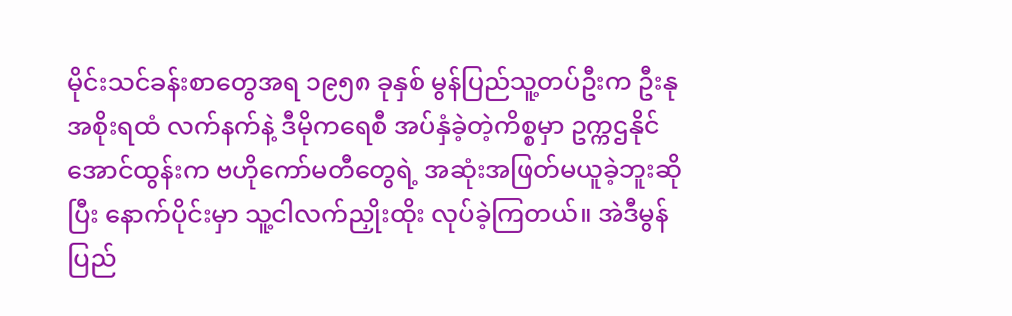မိုင်းသင်ခန်းစာတွေအရ ၁၉၅၈ ခုနှစ် မွန်ပြည်သူ့တပ်ဦးက ဦးနုအစိုးရထံ လက်နက်နဲ့ ဒီမိုကရေစီ အပ်နှံခဲ့တဲ့ကိစ္စမှာ ဥက္ကဌနိုင်အောင်ထွန်းက ဗဟိုကော်မတီတွေရဲ့ အဆုံးအဖြတ်မယူခဲ့ဘူးဆိုပြီး နောက်ပိုင်းမှာ သူ့ငါလက်ညှိုးထိုး လုပ်ခဲ့ကြတယ်။ အဲဒီမွန်ပြည်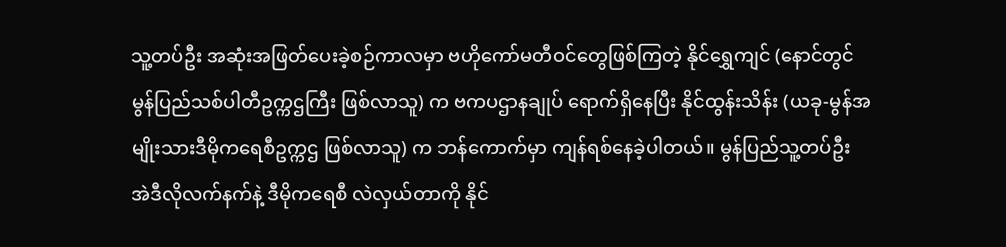သူ့တပ်ဦး အဆုံးအဖြတ်ပေးခဲ့စဉ်ကာလမှာ ဗဟိုကော်မတီဝင်တွေဖြစ်ကြတဲ့ နိုင်ရွှေကျင် (နောင်တွင်မွန်ပြည်သစ်ပါတီဥက္ကဌကြီး ဖြစ်လာသူ) က ဗကပဌာနချုပ် ရောက်ရှိနေပြီး နိုင်ထွန်းသိန်း (ယခု-မွန်အမျိုးသားဒီမိုကရေစီဥက္ကဌ ဖြစ်လာသူ) က ဘန်ကောက်မှာ ကျန်ရစ်နေခဲ့ပါတယ်။ မွန်ပြည်သူ့တပ်ဦး အဲဒီလိုလက်နက်နဲ့ ဒီမိုကရေစီ လဲလှယ်တာကို နိုင်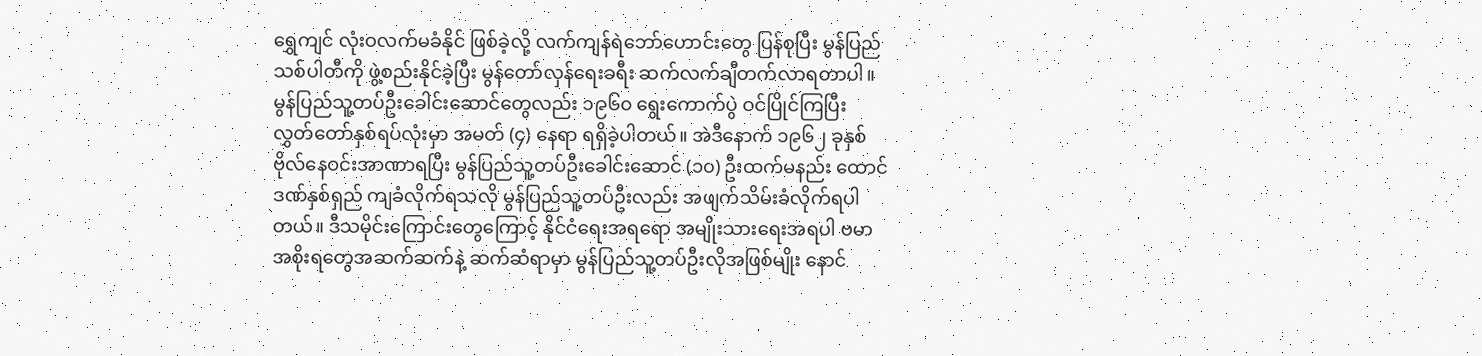ရွှေကျင် လုံးဝလက်မခံနိုင် ဖြစ်ခဲ့လို့ လက်ကျန်ရဲဘော်ဟောင်းတွေ ပြန်စုပြီး မွန်ပြည်သစ်ပါတီကို ဖွဲ့စည်းနိုင်ခဲ့ပြီး မွန်တော်လှန်ရေးခရီး ဆက်လက်ချီတက်လာရတာပါ။
မွန်ပြည်သူ့တပ်ဦးခေါင်းဆောင်တွေလည်း ၁၉၆၀ ရွေးကောက်ပွဲ ဝင်ပြိုင်ကြပြီး လွှတ်တော်နှစ်ရပ်လုံးမှာ အမတ် (၄) နေရာ ရရှိခဲ့ပါတယ်။ အဲဒီနောက် ၁၉၆၂ ခုနှစ် ဗိုလ်နေဝင်းအာဏာရပြီး မွန်ပြည်သူ့တပ်ဦးခေါင်းဆောင် (၁၀) ဦးထက်မနည်း ထောင်ဒဏ်နှစ်ရှည် ကျခံလိုက်ရသလို မွန်ပြည်သူ့တပ်ဦးလည်း အဖျက်သိမ်းခံလိုက်ရပါတယ်။ ဒီသမိုင်းကြောင်းတွေကြောင့် နိုင်ငံရေးအရရော အမျိုးသားရေးအရပါ ဗမာအစိုးရတွေအဆက်ဆက်နဲ့ ဆက်ဆံရာမှာ မွန်ပြည်သူ့တပ်ဦးလိုအဖြစ်မျိုး နောင်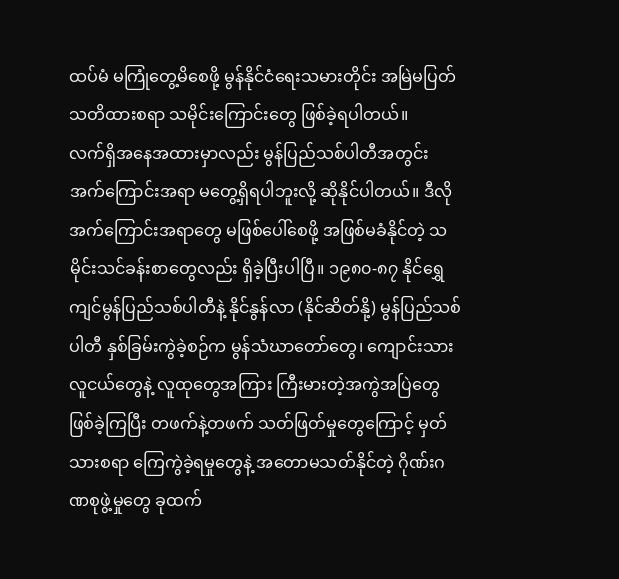ထပ်မံ မကြုံတွေ့မိစေဖို့ မွန်နိုင်ငံရေးသမားတိုင်း အမြဲမပြတ် သတိထားစရာ သမိုင်းကြောင်းတွေ ဖြစ်ခဲ့ရပါတယ်။
လက်ရှိအနေအထားမှာလည်း မွန်ပြည်သစ်ပါတီအတွင်း အက်ကြောင်းအရာ မတွေ့ရှိရပါဘူးလို့ ဆိုနိုင်ပါတယ်။ ဒီလိုအက်ကြောင်းအရာတွေ မဖြစ်ပေါ်စေဖို့ အဖြစ်မခံနိုင်တဲ့ သမိုင်းသင်ခန်းစာတွေလည်း ရှိခဲ့ပြီးပါပြီ။ ၁၉၈၀-၈၇ နိုင်ရွှေကျင်မွန်ပြည်သစ်ပါတီနဲ့ နိုင်နွန်လာ (နိုင်ဆိတ်နို့) မွန်ပြည်သစ်ပါတီ နှစ်ခြမ်းကွဲခဲ့စဉ်က မွန်သံဃာတော်တွေ၊ ကျောင်းသားလူငယ်တွေနဲ့ လူထုတွေအကြား ကြီးမားတဲ့အကွဲအပြဲတွေ ဖြစ်ခဲ့ကြပြီး တဖက်နဲ့တဖက် သတ်ဖြတ်မှုတွေကြောင့် မှတ်သားစရာ ကြေကွဲခဲ့ရမှုတွေနဲ့ အတောမသတ်နိုင်တဲ့ ဂိုဏ်းဂဏစုဖွဲ့မှုတွေ ခုထက်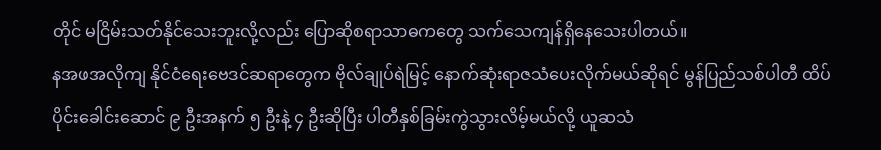တိုင် မငြိမ်းသတ်နိုင်သေးဘူးလို့လည်း ပြောဆိုစရာသာဓကတွေ သက်သေကျန်ရှိနေသေးပါတယ်။
နအဖအလိုကျ နိုင်ငံရေးဗေဒင်ဆရာတွေက ဗိုလ်ချုပ်ရဲမြင့် နောက်ဆုံးရာဇသံပေးလိုက်မယ်ဆိုရင် မွန်ပြည်သစ်ပါတီ ထိပ်ပိုင်းခေါင်းဆောင် ၉ ဦးအနက် ၅ ဦးနဲ့ ၄ ဦးဆိုပြီး ပါတီနှစ်ခြမ်းကွဲသွားလိမ့်မယ်လို့ ယူဆသံ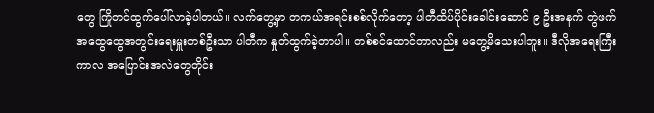တွေ ကြိုတင်ထွက်ပေါ်လာခဲ့ပါတယ်။ လက်တွေ့မှာ တကယ်အရင်းစစ်လိုက်တော့ ပါတီထိပ်ပိုင်းခေါင်းဆောင် ၉ ဦးအနက် တွဲဖက်အထွေထွေအတွင်းရေးမှူးတစ်ဦးသာ ပါတီက နှုတ်ထွက်ခဲ့တာပါ။ တစ်စင်ထောင်တာလည်း မတွေ့မိသေးပါဘူး။ ဒီလိုအရေးကြီးကာလ အပြောင်းအလဲတွေတိုင်း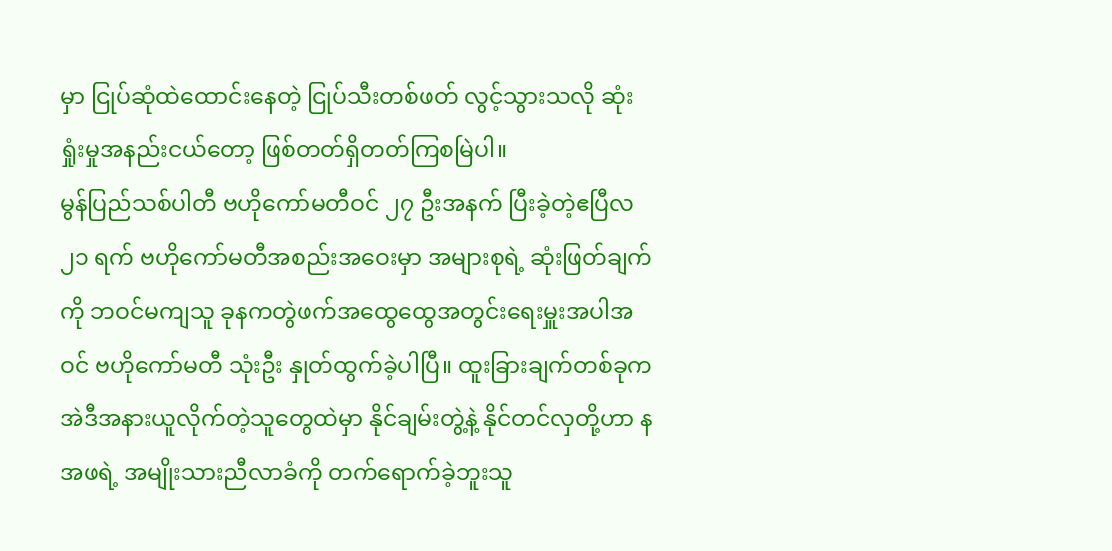မှာ ငြုပ်ဆုံထဲထောင်းနေတဲ့ ငြုပ်သီးတစ်ဖတ် လွင့်သွားသလို ဆုံးရှုံးမှုအနည်းငယ်တော့ ဖြစ်တတ်ရှိတတ်ကြစမြဲပါ။
မွန်ပြည်သစ်ပါတီ ဗဟိုကော်မတီဝင် ၂၇ ဦးအနက် ပြီးခဲ့တဲ့ဧပြီလ ၂၁ ရက် ဗဟိုကော်မတီအစည်းအဝေးမှာ အများစုရဲ့ ဆုံးဖြတ်ချက်ကို ဘဝင်မကျသူ ခုနကတွဲဖက်အထွေထွေအတွင်းရေးမှူးအပါအဝင် ဗဟိုကော်မတီ သုံးဦး နှုတ်ထွက်ခဲ့ပါပြီ။ ထူးခြားချက်တစ်ခုက အဲဒီအနားယူလိုက်တဲ့သူတွေထဲမှာ နိုင်ချမ်းတွဲ့နဲ့ နိုင်တင်လှတို့ဟာ နအဖရဲ့ အမျိုးသားညီလာခံကို တက်ရောက်ခဲ့ဘူးသူ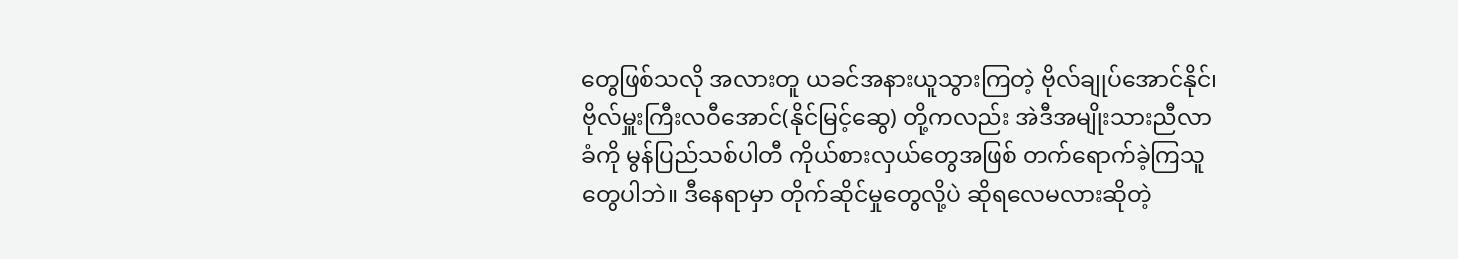တွေဖြစ်သလို အလားတူ ယခင်အနားယူသွားကြတဲ့ ဗိုလ်ချုပ်အောင်နိုင်၊ ဗိုလ်မှူးကြီးလဝီအောင်(နိုင်မြင့်ဆွေ) တို့ကလည်း အဲဒီအမျိုးသားညီလာခံကို မွန်ပြည်သစ်ပါတီ ကိုယ်စားလှယ်တွေအဖြစ် တက်ရောက်ခဲ့ကြသူတွေပါဘဲ။ ဒီနေရာမှာ တိုက်ဆိုင်မှုတွေလို့ပဲ ဆိုရလေမလားဆိုတဲ့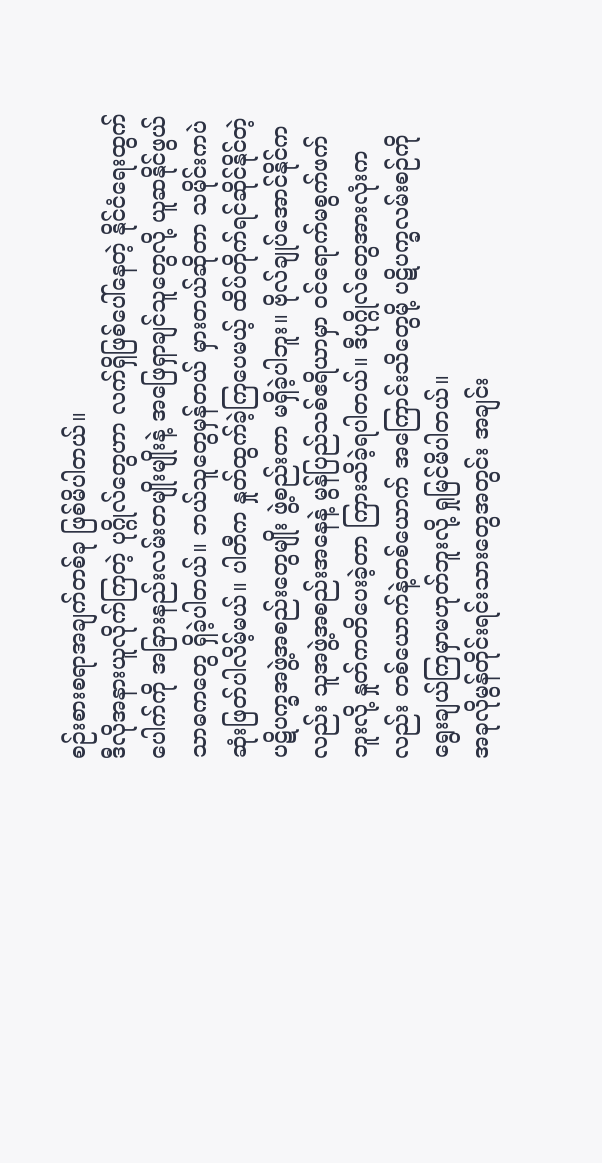စဉ်းစားစရာအချက်တစ်ခု ဖြစ်မိပါတယ်။
ဒီလိုအနားယူလိုက်ကြတဲ့ ပုဂ္ဂိုလ်တွေဟာ လက်ရှိဖြစ်ပေါ်နေတဲ့ နိုင်ငံရေးထွက်ပေါက်ကို အခြားနည်းလမ်းတမျိုးမျိုးနဲ့ အဖြေရှာချင်သူတွေလို့ ယူဆနိုင်ဖွယ်သာဓကတွေ ရှိခဲ့ပါတယ်။ ဘယ်သူတွေမှန်တယ် မှားတယ်ဆိုတာ သမိုင်းကပဲ ဆုံးဖြတ်ပါလိမ့်မယ်။ ပါတီက နှုတ်ထွက်ခဲ့ကြပေမယ့် ထိပ်တိုက်ရင်ဆိုင်နိုင်တဲ့ ပဋိပက္ခအဖွဲ့အစည်းတွေမျိုး ဖွဲ့စည်းတာ မရှိခဲ့ပါဘူး။ ဗိုလ်ချုပ်အောင်နိုင်ကလည်း သူအဖွဲ့အစည်းအနေနဲ့ မွန်ပြည်သစ်ဧရိယာမှာ ဝင်ရောက်မစွက်ဖက်ဘူးလို့ နှုတ်ကတိပေးခဲ့တာ ကြားသိခဲ့ရပါတယ်။ ဒီပုဂ္ဂိုလ်တွေအားလုံးကလည်း တစ်ယောက်နဲ့တစ်ယောက် အကြောင်းသိတွေမို့ ပဋိပက္ခလမ်းစဉ်ကို ရွေးချယ်ကြမှာမဟုတ်ဘူးလို့ ရှုမြင်မိပါတယ်။
အခုလိုမွန်တိုင်းရင်းသားတွေအတွင်း အချင်း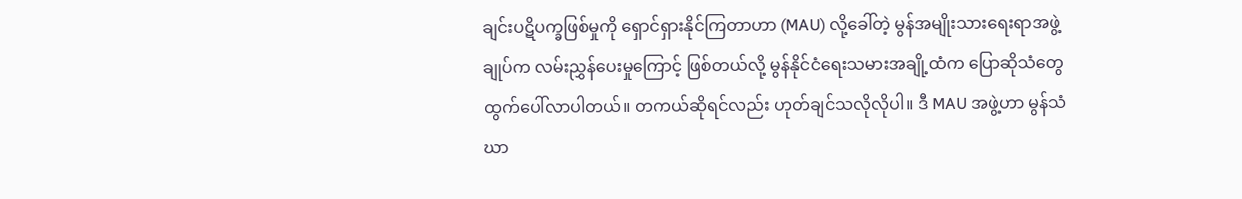ချင်းပဋိပက္ခဖြစ်မှုကို ရှောင်ရှားနိုင်ကြတာဟာ (MAU) လို့ခေါ်တဲ့ မွန်အမျိုးသားရေးရာအဖွဲ့ချုပ်က လမ်းညွှန်ပေးမှုကြောင့် ဖြစ်တယ်လို့ မွန်နိုင်ငံရေးသမားအချို့ထံက ပြောဆိုသံတွေ ထွက်ပေါ်လာပါတယ်။ တကယ်ဆိုရင်လည်း ဟုတ်ချင်သလိုလိုပါ။ ဒီ MAU အဖွဲ့ဟာ မွန်သံဃာ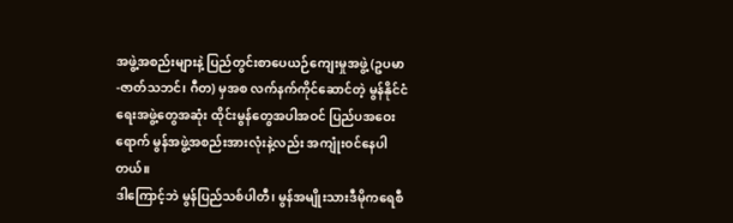အဖွဲ့အစည်းများနဲ့ ပြည်တွင်းစာပေယဉ်ကျေးမှုအဖွဲ့ (ဥပမာ-ဇာတ်သဘင်၊ ဂီတ) မှအစ လက်နက်ကိုင်ဆောင်တဲ့ မွန်နိုင်ငံရေးအဖွဲ့တွေအဆုံး ထိုင်းမွန်တွေအပါအဝင် ပြည်ပအဝေးရောက် မွန်အဖွဲ့အစည်းအားလုံးနဲ့လည်း အကျုံးဝင်နေပါတယ်။
ဒါကြောင့်ဘဲ မွန်ပြည်သစ်ပါတီ၊ မွန်အမျိုးသားဒီမိုကရေစီ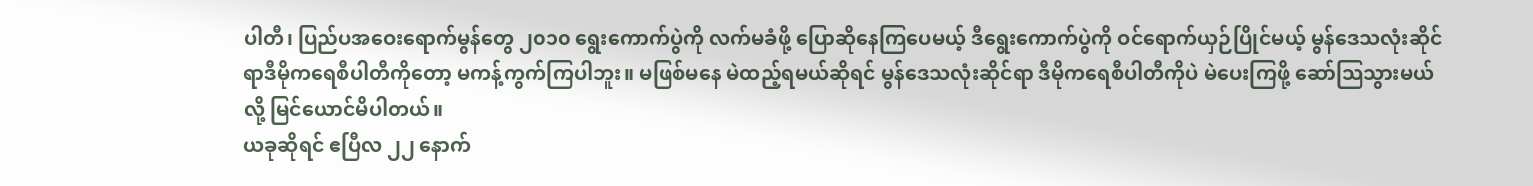ပါတီ၊ ပြည်ပအဝေးရောက်မွန်တွေ ၂၀၁၀ ရွေးကောက်ပွဲကို လက်မခံဖို့ ပြောဆိုနေကြပေမယ့် ဒီရွေးကောက်ပွဲကို ဝင်ရောက်ယှဉ်ပြိုင်မယ့် မွန်ဒေသလုံးဆိုင်ရာဒီမိုကရေစီပါတီကိုတော့ မကန့်ကွက်ကြပါဘူး။ မဖြစ်မနေ မဲထည့်ရမယ်ဆိုရင် မွန်ဒေသလုံးဆိုင်ရာ ဒီမိုကရေစီပါတီကိုပဲ မဲပေးကြဖို့ ဆော်သြသွားမယ်လို့ မြင်ယောင်မိပါတယ်။
ယခုဆိုရင် ဧပြီလ ၂၂ နောက်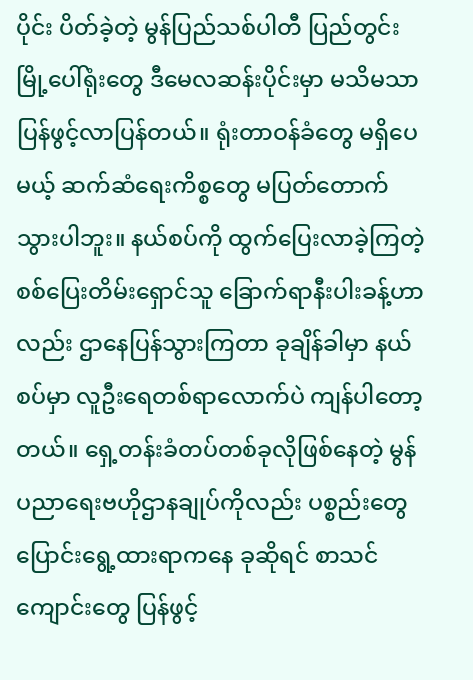ပိုင်း ပိတ်ခဲ့တဲ့ မွန်ပြည်သစ်ပါတီ ပြည်တွင်းမြို့ပေါ်ရုံးတွေ ဒီမေလဆန်းပိုင်းမှာ မသိမသာ ပြန်ဖွင့်လာပြန်တယ်။ ရုံးတာဝန်ခံတွေ မရှိပေမယ့် ဆက်ဆံရေးကိစ္စတွေ မပြတ်တောက်သွားပါဘူး။ နယ်စပ်ကို ထွက်ပြေးလာခဲ့ကြတဲ့ စစ်ပြေးတိမ်းရှောင်သူ ခြောက်ရာနီးပါးခန့်ဟာလည်း ဌာနေပြန်သွားကြတာ ခုချိန်ခါမှာ နယ်စပ်မှာ လူဦးရေတစ်ရာလောက်ပဲ ကျန်ပါတော့တယ်။ ရှေ့တန်းခံတပ်တစ်ခုလိုဖြစ်နေတဲ့ မွန်ပညာရေးဗဟိုဌာနချုပ်ကိုလည်း ပစ္စည်းတွေပြောင်းရွေ့ထားရာကနေ ခုဆိုရင် စာသင်ကျောင်းတွေ ပြန်ဖွင့်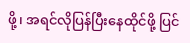ဖို့၊ အရင်လိုပြန်ပြီးနေထိုင်ဖို့ ပြင်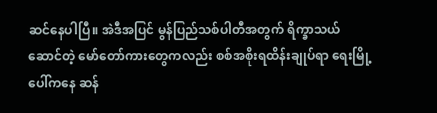ဆင်နေပါပြီ။ အဲဒီအပြင် မွန်ပြည်သစ်ပါတီအတွက် ရိက္ခာသယ်ဆောင်တဲ့ မော်တော်ကားတွေကလည်း စစ်အစိုးရထိန်းချုပ်ရာ ရေးမြို့ပေါ်ကနေ ဆန်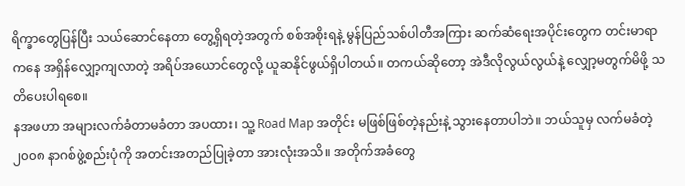ရိက္ခာတွေပြန်ပြီး သယ်ဆောင်နေတာ တွေ့ရှိရတဲ့အတွက် စစ်အစိုးရနဲ့ မွန်ပြည်သစ်ပါတီအကြား ဆက်ဆံရေးအပိုင်းတွေက တင်းမာရာကနေ အရှိန်လျှော့ကျလာတဲ့ အရိပ်အယောင်တွေလို့ ယူဆနိုင်ဖွယ်ရှိပါတယ်။ တကယ်ဆိုတော့ အဲဒီလိုလွယ်လွယ်နဲ့ လျှော့မတွက်မိဖို့ သတိပေးပါရစေ။
နအဖဟာ အများလက်ခံတာမခံတာ အပထား၊ သူ့ Road Map အတိုင်း မဖြစ်ဖြစ်တဲ့နည်းနဲ့ သွားနေတာပါဘဲ။ ဘယ်သူမှ လက်မခံတဲ့ ၂၀၀၈ နာဂစ်ဖွဲ့စည်းပုံကို အတင်းအတည်ပြုခဲ့တာ အားလုံးအသိ။ အတိုက်အခံတွေ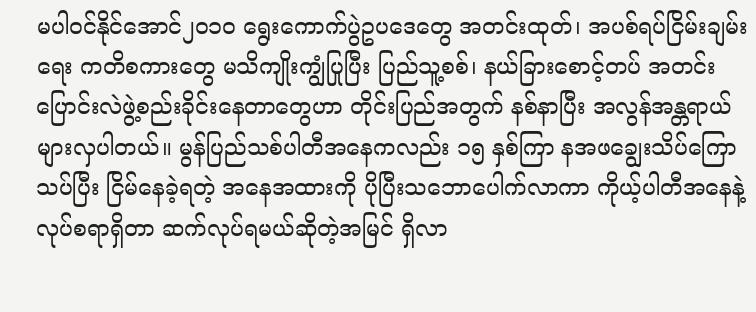မပါဝင်နိုင်အောင်၂၀၁၀ ရွေးကောက်ပွဲဥပဒေတွေ အတင်းထုတ်၊ အပစ်ရပ်ငြိမ်းချမ်းရေး ကတိစကားတွေ မသိကျိုးကျွံပြုပြီး ပြည်သူ့စစ်၊ နယ်ခြားစောင့်တပ် အတင်းပြောင်းလဲဖွဲ့စည်းခိုင်းနေတာတွေဟာ တိုင်းပြည်အတွက် နစ်နာပြီး အလွန်အန္တရာယ်များလှပါတယ်။ မွန်ပြည်သစ်ပါတီအနေကလည်း ၁၅ နှစ်ကြာ နအဖချွေးသိပ်ကြောသပ်ပြီး ငြိမ်နေခဲ့ရတဲ့ အနေအထားကို ပိုပြီးသဘောပေါက်လာကာ ကိုယ့်ပါတီအနေနဲ့ လုပ်စရာရှိတာ ဆက်လုပ်ရမယ်ဆိုတဲ့အမြင် ရှိလာ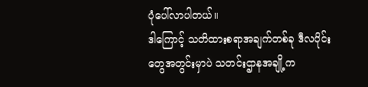ပုံပေါ်လာပါတယ်။
ဒါကြောင့် သတိထားစရာအချက်တစ်ခု ဒီလပိုင်းတွေအတွင်းမှာပဲ သတင်းဌာနအချို့က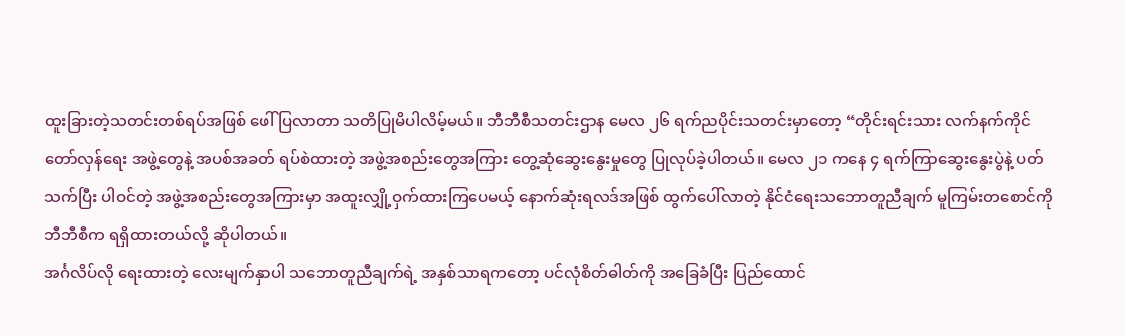ထူးခြားတဲ့သတင်းတစ်ရပ်အဖြစ် ဖေါ်ပြလာတာ သတိပြုမိပါလိမ့်မယ်။ ဘီဘီစီသတင်းဌာန မေလ ၂၆ ရက်ညပိုင်းသတင်းမှာတော့ “တိုင်းရင်းသား လက်နက်ကိုင် တော်လှန်ရေး အဖွဲ့တွေနဲ့ အပစ်အခတ် ရပ်စဲထားတဲ့ အဖွဲ့အစည်းတွေအကြား တွေ့ဆုံဆွေးနွေးမှုတွေ ပြုလုပ်ခဲ့ပါတယ်။ မေလ ၂၁ ကနေ ၄ ရက်ကြာဆွေးနွေးပွဲနဲ့ ပတ်သက်ပြီး ပါဝင်တဲ့ အဖွဲ့အစည်းတွေအကြားမှာ အထူးလျှို့ဝှက်ထားကြပေမယ့် နောက်ဆုံးရလဒ်အဖြစ် ထွက်ပေါ်လာတဲ့ နိုင်ငံရေးသဘောတူညီချက် မူကြမ်းတစောင်ကို ဘီဘီစီက ရရှိထားတယ်လို့ ဆိုပါတယ်။
အင်္ဂလိပ်လို ရေးထားတဲ့ လေးမျက်နှာပါ သဘောတူညီချက်ရဲ့ အနှစ်သာရကတော့ ပင်လုံစိတ်ဓါတ်ကို အခြေခံပြီး ပြည်ထောင်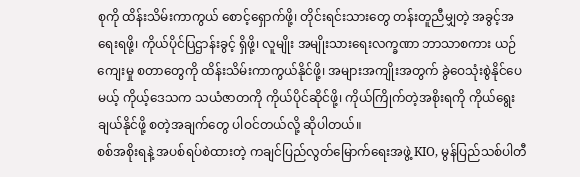စုကို ထိန်းသိမ်းကာကွယ် စောင့်ရှောက်ဖို့၊ တိုင်းရင်းသားတွေ တန်းတူညီမျှတဲ့ အခွင့်အရေးရဖို့၊ ကိုယ်ပိုင်ပြဌာန်းခွင့် ရှိဖို့၊ လူမျိုး အမျိုးသားရေးလက္ခဏာ ဘာသာစကား ယဉ်ကျေးမှု စတာတွေကို ထိန်းသိမ်းကာကွယ်နိုင်ဖို့၊ အများအကျိုးအတွက် ခွဲဝေသုံးစွဲနိုင်ပေမယ့် ကိုယ့်ဒေသက သယံဇာတကို ကိုယ်ပိုင်ဆိုင်ဖို့၊ ကိုယ်ကြိုက်တဲ့အစိုးရကို ကိုယ်ရွေးချယ်နိုင်ဖို့ စတဲ့အချက်တွေ ပါဝင်တယ်လို့ ဆိုပါတယ်။
စစ်အစိုးရနဲ့ အပစ်ရပ်စဲထားတဲ့ ကချင်ပြည်လွတ်မြောက်ရေးအဖွဲ့ KIO, မွန်ပြည်သစ်ပါတီ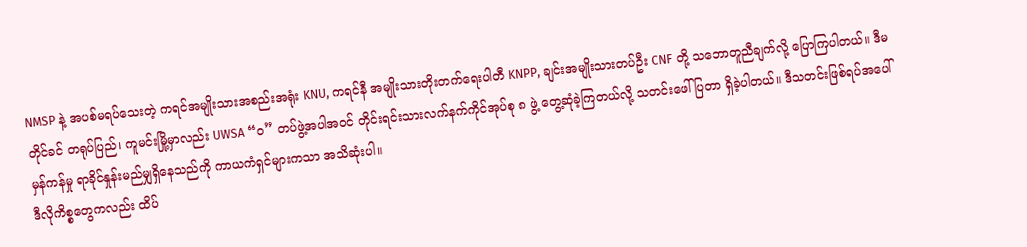NMSP နဲ့ အပစ်မရပ်သေးတဲ့ ကရင်အမျိုးသားအစည်းအရုံး KNU, ကရင်နီ အမျိုးသားတိုးတက်ရေးပါတီ KNPP, ချင်းအမျိုးသားတပ်ဦး CNF တို့ သဘောတူညီချက်လို့ ပြောကြပါတယ်။ ဒီမတိုင်ခင် တရုပ်ပြည်၊ ကူမင်းမြို့မှာလည်း UWSA “ဝ” တပ်ဖွဲ့အပါအဝင် တိုင်းရင်းသားလက်နက်ကိုင်အုပ်စု ၈ ဖွဲ့ တွေ့ဆုံခဲ့ကြတယ်လို့ သတင်းဖေါ်ပြတာ ရှိခဲ့ပါတယ်။ ဒီသတင်းဖြစ်ရပ်အပေါ် မှန်ကန်မှု ရာခိုင်နှုန်းမည်မျှရှိနေသည်ကို ကာယကံရှင်များကသာ အသိဆုံးပါ။
ဒီလိုကိစ္စတွေကလည်း ထိပ်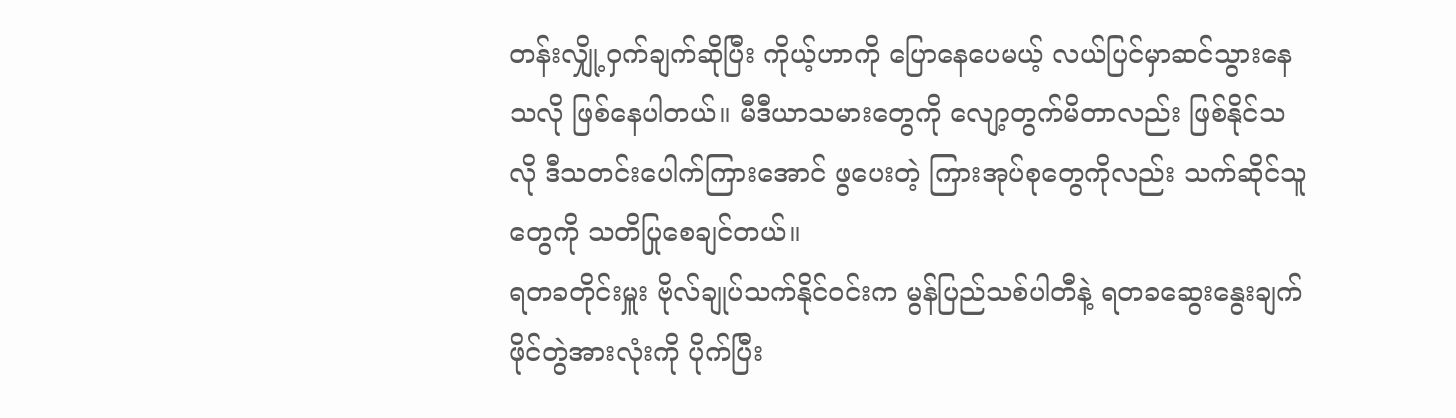တန်းလျှို့ဝှက်ချက်ဆိုပြီး ကိုယ့်ဟာကို ပြောနေပေမယ့် လယ်ပြင်မှာဆင်သွားနေသလို ဖြစ်နေပါတယ်။ မီဒီယာသမားတွေကို လျော့တွက်မိတာလည်း ဖြစ်နိုင်သလို ဒီသတင်းပေါက်ကြားအောင် ဖွပေးတဲ့ ကြားအုပ်စုတွေကိုလည်း သက်ဆိုင်သူတွေကို သတိပြုစေချင်တယ်။
ရတခတိုင်းမှူး ဗိုလ်ချုပ်သက်နိုင်ဝင်းက မွန်ပြည်သစ်ပါတီနဲ့ ရတခဆွေးနွေးချက် ဖိုင်တွဲအားလုံးကို ပိုက်ပြီး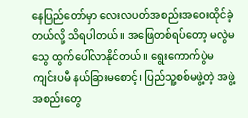နေပြည်တော်မှာ လေးလပတ်အစည်းအဝေးထိုင်ခဲ့တယ်လို့ သိရပါတယ်။ အဖြေတစ်ရပ်တော့ မလွဲမသွေ ထွက်ပေါ်လာနိုင်တယ်။ ရွေးကောက်ပွဲမကျင်းပမီ နယ်ခြားမစောင့်၊ ပြည်သူ့စစ်မဖွဲ့တဲ့ အဖွဲ့အစည်းတွေ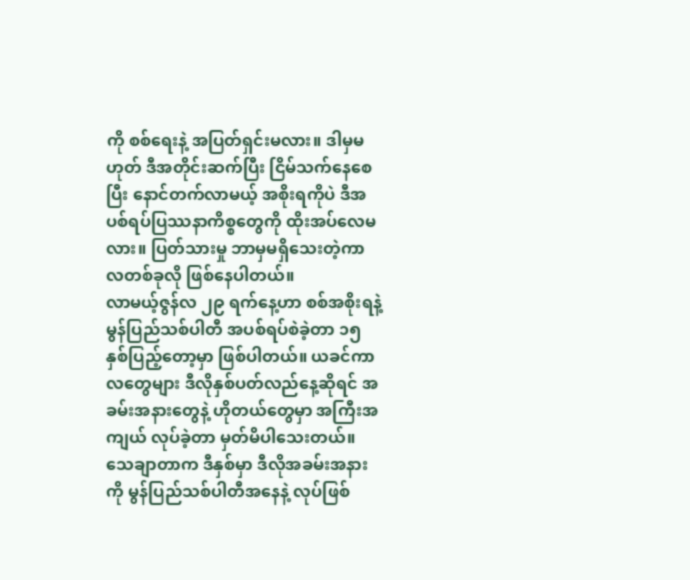ကို စစ်ရေးနဲ့ အပြတ်ရှင်းမလား။ ဒါမှမဟုတ် ဒီအတိုင်းဆက်ပြီး ငြိမ်သက်နေစေပြီး နောင်တက်လာမယ့် အစိုးရကိုပဲ ဒီအပစ်ရပ်ပြဿနာကိစ္စတွေကို ထိုးအပ်လေမလား။ ပြတ်သားမှု ဘာမှမရှိသေးတဲ့ကာလတစ်ခုလို ဖြစ်နေပါတယ်။
လာမယ့်ဇွန်လ ၂၉ ရက်နေ့ဟာ စစ်အစိုးရနဲ့ မွန်ပြည်သစ်ပါတီ အပစ်ရပ်စဲခဲ့တာ ၁၅ နှစ်ပြည့်တော့မှာ ဖြစ်ပါတယ်။ ယခင်ကာလတွေများ ဒီလိုနှစ်ပတ်လည်နေ့ဆိုရင် အခမ်းအနားတွေနဲ့ ဟိုတယ်တွေမှာ အကြီးအကျယ် လုပ်ခဲ့တာ မှတ်မိပါသေးတယ်။ သေချာတာက ဒီနှစ်မှာ ဒီလိုအခမ်းအနားကို မွန်ပြည်သစ်ပါတီအနေနဲ့ လုပ်ဖြစ်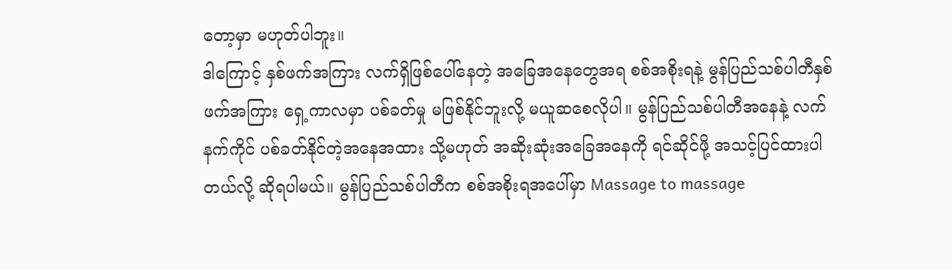တော့မှာ မဟုတ်ပါဘူး။
ဒါကြောင့် နှစ်ဖက်အကြား လက်ရှိဖြစ်ပေါ်နေတဲ့ အခြေအနေတွေအရ စစ်အစိုးရနဲ့ မွန်ပြည်သစ်ပါတီနှစ်ဖက်အကြား ရှေ့ကာလမှာ ပစ်ခတ်မှု မဖြစ်နိုင်ဘူးလို့ မယူဆစေလိုပါ။ မွန်ပြည်သစ်ပါတီအနေနဲ့ လက်နက်ကိုင် ပစ်ခတ်နိုင်တဲ့အနေအထား သို့မဟုတ် အဆိုးဆုံးအခြေအနေကို ရင်ဆိုင်ဖို့ အသင့်ပြင်ထားပါတယ်လို့ ဆိုရပါမယ်။ မွန်ပြည်သစ်ပါတီက စစ်အစိုးရအပေါ်မှာ Massage to massage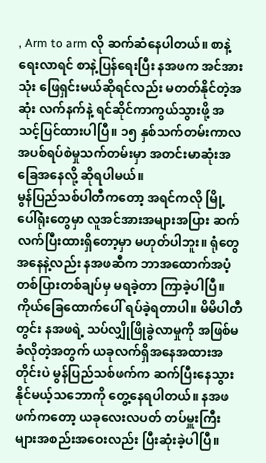, Arm to arm လို ဆက်ဆံနေပါတယ်။ စာနဲ့ရေးလာရင် စာနဲ့ပြန်ရေးပြီး နအဖက အင်အားသုံး ဖြေရှင်းမယ်ဆိုရင်လည်း မတတ်နိုင်တဲ့အဆုံး လက်နက်နဲ့ ရင်ဆိုင်ကာကွယ်သွားဖို့ အသင့်ပြင်ထားပါပြီ။ ၁၅ နှစ်သက်တမ်းကာလ အပစ်ရပ်စဲမှုသက်တမ်းမှာ အတင်းမာဆုံးအခြေအနေလို့ ဆိုရပါမယ်။
မွန်ပြည်သစ်ပါတီကတော့ အရင်ကလို မြို့ပေါ်ရုံးတွေမှာ လူအင်အားအများအပြား ဆက်လက်ပြီးထားရှိတော့မှာ မဟုတ်ပါဘူး။ ရုံတွေအနေနဲ့လည်း နအဖဆီက ဘာအထောက်အပံ့ တစ်ပြားတစ်ချပ်မှ မရခဲ့တာ ကြာခဲ့ပါပြီ။ ကိုယ်ခြေထောက်ပေါ် ရပ်ခဲ့ရတာပါ။ မိမိပါတီတွင်း နအဖရဲ့ သပ်လျှိုဖြိုခွဲလာမှုကို အဖြစ်မခံလိုတဲ့အတွက် ယခုလက်ရှိအနေအထားအတိုင်းပဲ မွန်ပြည်သစ်ဖက်က ဆက်ပြီးနေသွားနိုင်မယ့်သဘောကို တွေ့နေရပါတယ်။ နအဖဖက်ကတော့ ယခုလေးလပတ် တပ်မှူးကြီးများအစည်းအဝေးလည်း ပြီးဆုံးခဲ့ပါပြီ။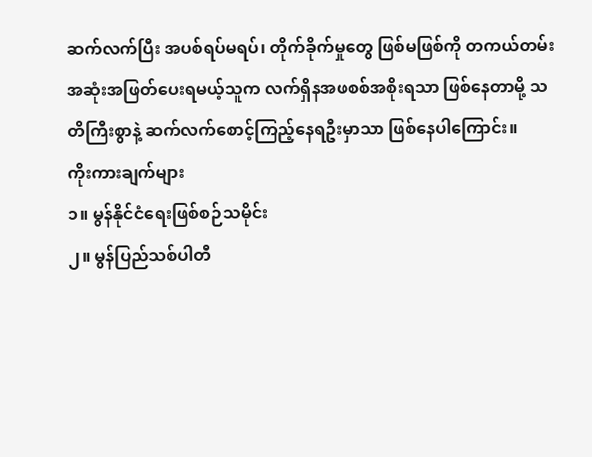ဆက်လက်ပြီး အပစ်ရပ်မရပ်၊ တိုက်ခိုက်မှုတွေ ဖြစ်မဖြစ်ကို တကယ်တမ်း အဆုံးအဖြတ်ပေးရမယ့်သူက လက်ရှိနအဖစစ်အစိုးရသာ ဖြစ်နေတာမို့ သတိကြီးစွာနဲ့ ဆက်လက်စောင့်ကြည့်နေရဦးမှာသာ ဖြစ်နေပါကြောင်း။
ကိုးကားချက်များ
၁။ မွန်နိုင်ငံရေးဖြစ်စဉ်သမိုင်း
၂။ မွန်ပြည်သစ်ပါတီ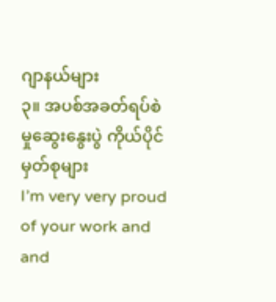ဂျာနယ်များ
၃။ အပစ်အခတ်ရပ်စဲမှုဆွေးနွေးပွဲ ကိုယ်ပိုင်မှတ်စုများ
I’m very very proud of your work and and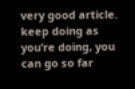very good article. keep doing as you’re doing, you can go so far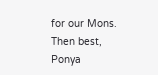for our Mons.
Then best,
Ponya